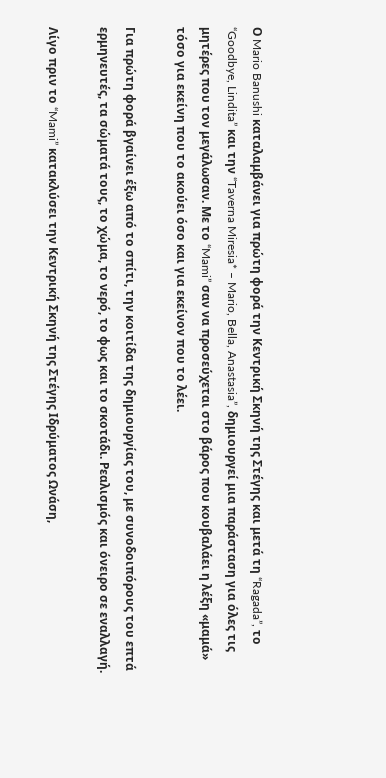Ο Mario Banushi καταλαμβάνει για πρώτη φορά την Κεντρική Σκηνή της Στέγης και μετά τη “Ragada”, το “Goodbye, Lindita” και την “Taverna Miresia* – Mario, Bella, Anastasia”, δημιουργεί μια παράσταση για όλες τις μητέρες που τον μεγάλωσαν. Με το “Mami” σαν να προσεύχεται στο βάρος που κουβαλάει η λέξη «μαμά» τόσο για εκείνη που το ακούει όσο και για εκείνον που το λέει.

Για πρώτη φορά βγαίνει έξω από το σπίτι, την κοιτίδα της δημιουργίας του, με συνοδοιπόρους του επτά ερμηνευτές, τα σώματά τους, το χώμα, το νερό, το φως και το σκοτάδι. Ρεαλισμός και όνειρο σε εναλλαγή.

Λίγο πριν το “Mami” κατακλύσει την Κεντρική Σκηνή της Στέγης Ιδρύματος Ωνάση,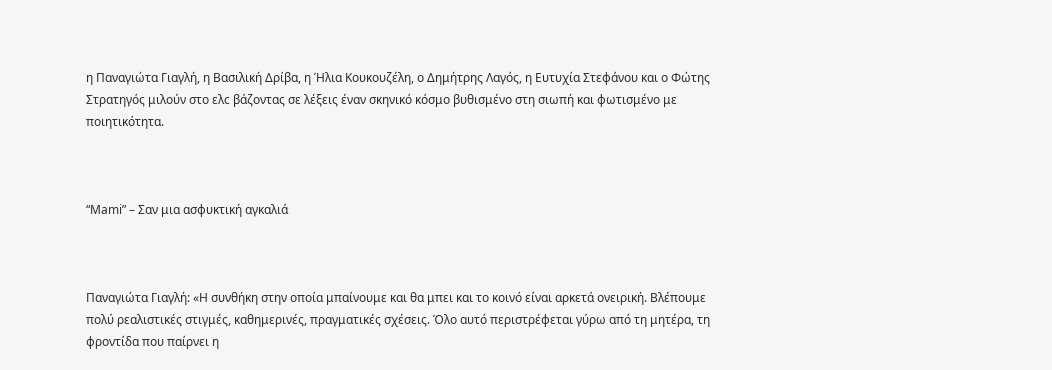η Παναγιώτα Γιαγλή, η Βασιλική Δρίβα, η Ήλια Κουκουζέλη, ο Δημήτρης Λαγός, η Ευτυχία Στεφάνου και ο Φώτης Στρατηγός μιλούν στο ελc βάζοντας σε λέξεις έναν σκηνικό κόσμο βυθισμένο στη σιωπή και φωτισμένο με ποιητικότητα.



“Mami” – Σαν μια ασφυκτική αγκαλιά



Παναγιώτα Γιαγλή: «Η συνθήκη στην οποία μπαίνουμε και θα μπει και το κοινό είναι αρκετά ονειρική. Βλέπουμε πολύ ρεαλιστικές στιγμές, καθημερινές, πραγματικές σχέσεις. Όλο αυτό περιστρέφεται γύρω από τη μητέρα, τη φροντίδα που παίρνει η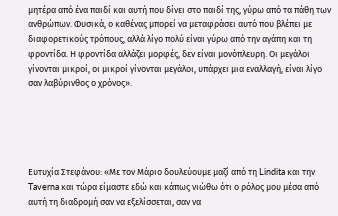μητέρα από ένα παιδί και αυτή που δίνει στο παιδί της, γύρω από τα πάθη των ανθρώπων. Φυσικά, ο καθένας μπορεί να μεταφράσει αυτό που βλέπει με διαφορετικούς τρόπους, αλλά λίγο πολύ είναι γύρω από την αγάπη και τη φροντίδα. Η φροντίδα αλλάζει μορφές, δεν είναι μονόπλευρη. Οι μεγάλοι γίνονται μικροί, οι μικροί γίνονται μεγάλοι, υπάρχει μια εναλλαγή, είναι λίγο σαν λαβύρινθος ο χρόνος».





Ευτυχία Στεφάνου: «Με τον Μάριο δουλεύουμε μαζί από τη Lindita και την Taverna και τώρα είμαστε εδώ και κάπως νιώθω ότι ο ρόλος μου μέσα από αυτή τη διαδρομή σαν να εξελίσσεται, σαν να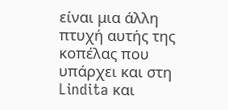είναι μια άλλη πτυχή αυτής της κοπέλας που υπάρχει και στη Lindita και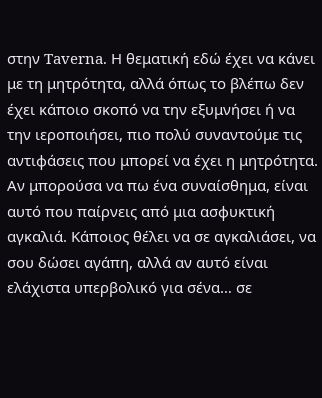στην Taverna. Η θεματική εδώ έχει να κάνει με τη μητρότητα, αλλά όπως το βλέπω δεν έχει κάποιο σκοπό να την εξυμνήσει ή να την ιεροποιήσει, πιο πολύ συναντούμε τις αντιφάσεις που μπορεί να έχει η μητρότητα. Αν μπορούσα να πω ένα συναίσθημα, είναι αυτό που παίρνεις από μια ασφυκτική αγκαλιά. Κάποιος θέλει να σε αγκαλιάσει, να σου δώσει αγάπη, αλλά αν αυτό είναι ελάχιστα υπερβολικό για σένα… σε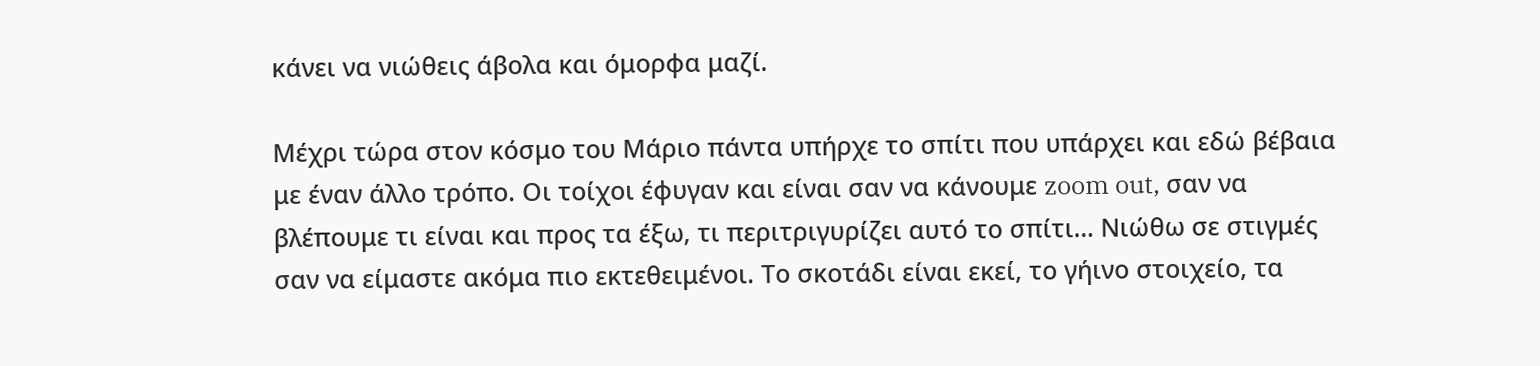κάνει να νιώθεις άβολα και όμορφα μαζί.

Μέχρι τώρα στον κόσμο του Μάριο πάντα υπήρχε το σπίτι που υπάρχει και εδώ βέβαια με έναν άλλο τρόπο. Οι τοίχοι έφυγαν και είναι σαν να κάνουμε zoom out, σαν να βλέπουμε τι είναι και προς τα έξω, τι περιτριγυρίζει αυτό το σπίτι… Νιώθω σε στιγμές σαν να είμαστε ακόμα πιο εκτεθειμένοι. Το σκοτάδι είναι εκεί, το γήινο στοιχείο, τα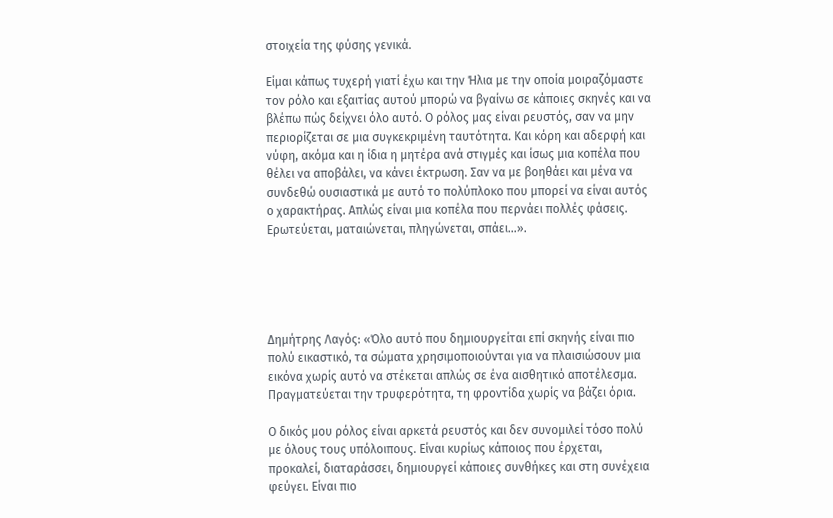στοιχεία της φύσης γενικά.

Είμαι κάπως τυχερή γιατί έχω και την Ήλια με την οποία μοιραζόμαστε τον ρόλο και εξαιτίας αυτού μπορώ να βγαίνω σε κάποιες σκηνές και να βλέπω πώς δείχνει όλο αυτό. Ο ρόλος μας είναι ρευστός, σαν να μην περιορίζεται σε μια συγκεκριμένη ταυτότητα. Και κόρη και αδερφή και νύφη, ακόμα και η ίδια η μητέρα ανά στιγμές και ίσως μια κοπέλα που θέλει να αποβάλει, να κάνει έκτρωση. Σαν να με βοηθάει και μένα να συνδεθώ ουσιαστικά με αυτό το πολύπλοκο που μπορεί να είναι αυτός ο χαρακτήρας. Απλώς είναι μια κοπέλα που περνάει πολλές φάσεις. Ερωτεύεται, ματαιώνεται, πληγώνεται, σπάει…».





Δημήτρης Λαγός: «Όλο αυτό που δημιουργείται επί σκηνής είναι πιο πολύ εικαστικό, τα σώματα χρησιμοποιούνται για να πλαισιώσουν μια εικόνα χωρίς αυτό να στέκεται απλώς σε ένα αισθητικό αποτέλεσμα. Πραγματεύεται την τρυφερότητα, τη φροντίδα χωρίς να βάζει όρια.

Ο δικός μου ρόλος είναι αρκετά ρευστός και δεν συνομιλεί τόσο πολύ με όλους τους υπόλοιπους. Είναι κυρίως κάποιος που έρχεται, προκαλεί, διαταράσσει, δημιουργεί κάποιες συνθήκες και στη συνέχεια φεύγει. Είναι πιο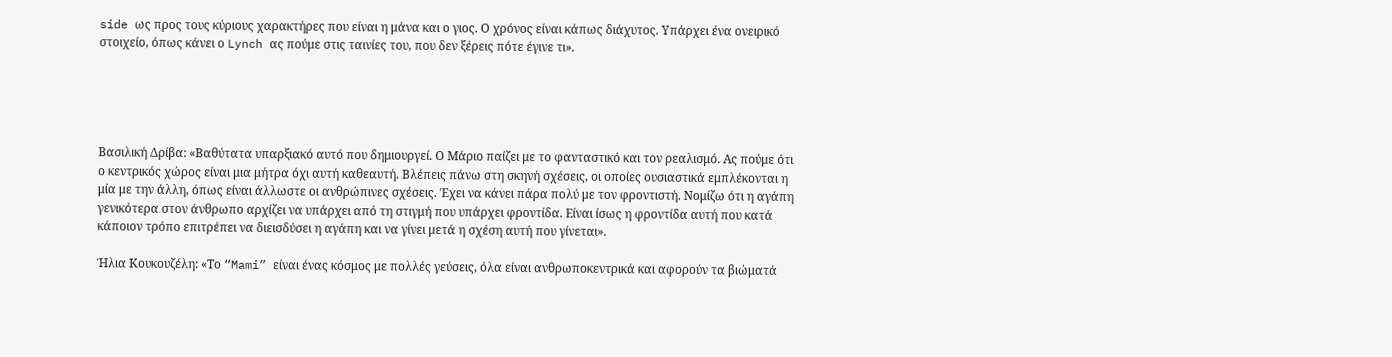side ως προς τους κύριους χαρακτήρες που είναι η μάνα και ο γιος. Ο χρόνος είναι κάπως διάχυτος. Υπάρχει ένα ονειρικό στοιχείο, όπως κάνει ο Lynch ας πούμε στις ταινίες του, που δεν ξέρεις πότε έγινε τι».





Βασιλική Δρίβα: «Βαθύτατα υπαρξιακό αυτό που δημιουργεί. Ο Μάριο παίζει με το φανταστικό και τον ρεαλισμό. Ας πούμε ότι ο κεντρικός χώρος είναι μια μήτρα όχι αυτή καθεαυτή. Βλέπεις πάνω στη σκηνή σχέσεις, οι οποίες ουσιαστικά εμπλέκονται η μία με την άλλη, όπως είναι άλλωστε οι ανθρώπινες σχέσεις. Έχει να κάνει πάρα πολύ με τον φροντιστή. Νομίζω ότι η αγάπη γενικότερα στον άνθρωπο αρχίζει να υπάρχει από τη στιγμή που υπάρχει φροντίδα. Είναι ίσως η φροντίδα αυτή που κατά κάποιον τρόπο επιτρέπει να διεισδύσει η αγάπη και να γίνει μετά η σχέση αυτή που γίνεται».

Ήλια Κουκουζέλη: «Το “Mami” είναι ένας κόσμος με πολλές γεύσεις, όλα είναι ανθρωποκεντρικά και αφορούν τα βιώματά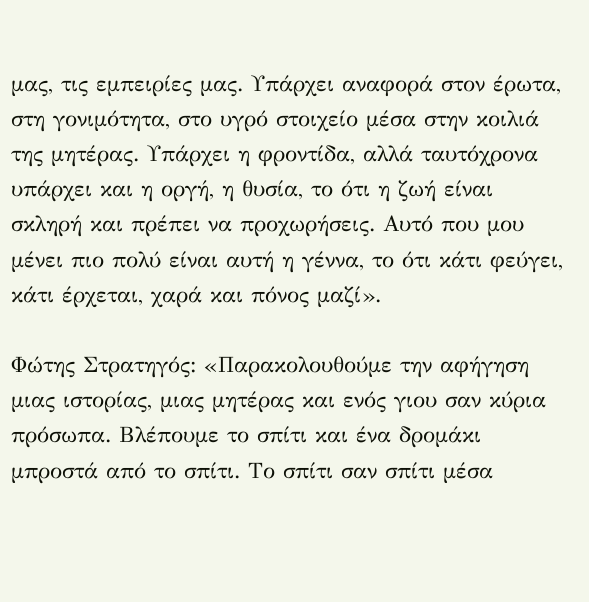μας, τις εμπειρίες μας. Υπάρχει αναφορά στον έρωτα, στη γονιμότητα, στο υγρό στοιχείο μέσα στην κοιλιά της μητέρας. Υπάρχει η φροντίδα, αλλά ταυτόχρονα υπάρχει και η οργή, η θυσία, το ότι η ζωή είναι σκληρή και πρέπει να προχωρήσεις. Αυτό που μου μένει πιο πολύ είναι αυτή η γέννα, το ότι κάτι φεύγει, κάτι έρχεται, χαρά και πόνος μαζί».

Φώτης Στρατηγός: «Παρακολουθούμε την αφήγηση μιας ιστορίας, μιας μητέρας και ενός γιου σαν κύρια πρόσωπα. Βλέπουμε το σπίτι και ένα δρομάκι μπροστά από το σπίτι. Το σπίτι σαν σπίτι μέσα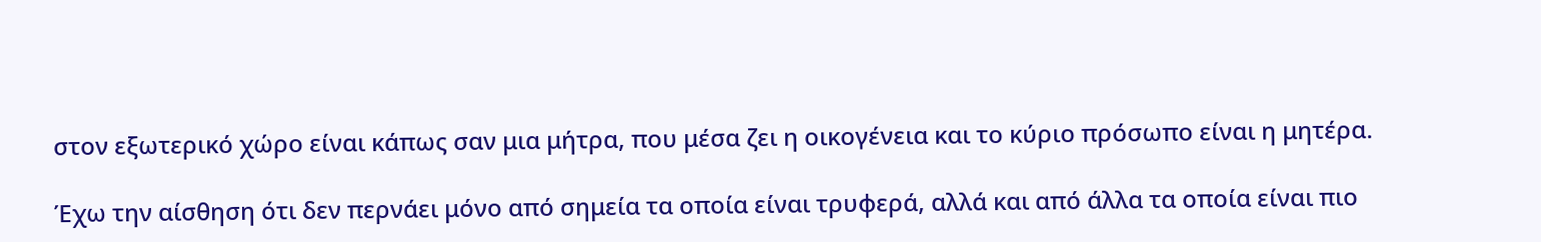στον εξωτερικό χώρο είναι κάπως σαν μια μήτρα, που μέσα ζει η οικογένεια και το κύριο πρόσωπο είναι η μητέρα.

Έχω την αίσθηση ότι δεν περνάει μόνο από σημεία τα οποία είναι τρυφερά, αλλά και από άλλα τα οποία είναι πιο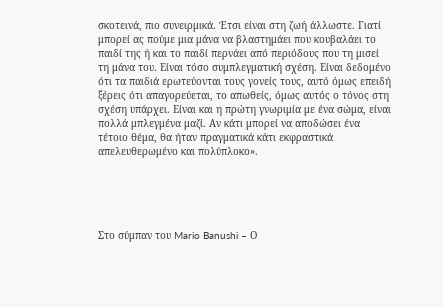σκοτεινά, πιο συνειρμικά. Έτσι είναι στη ζωή άλλωστε. Γιατί μπορεί ας πούμε μια μάνα να βλαστημάει που κουβαλάει το παιδί της ή και το παιδί περνάει από περιόδους που τη μισεί τη μάνα του. Είναι τόσο συμπλεγματική σχέση. Είναι δεδομένο ότι τα παιδιά ερωτεύονται τους γονείς τους, αυτό όμως επειδή ξέρεις ότι απαγορεύεται, το απωθείς, όμως αυτός ο τόνος στη σχέση υπάρχει. Είναι και η πρώτη γνωριμία με ένα σώμα, είναι πολλά μπλεγμένα μαζί. Αν κάτι μπορεί να αποδώσει ένα τέτοιο θέμα, θα ήταν πραγματικά κάτι εκφραστικά απελευθερωμένο και πολύπλοκο».





Στο σύμπαν του Mario Banushi – Ο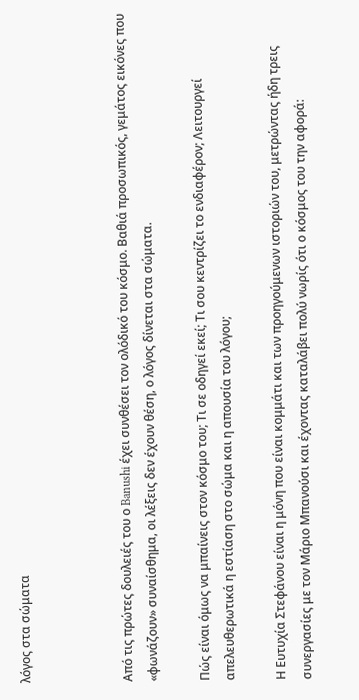λόγος στα σώματα



Από τις πρώτες δουλειές του ο Banushi έχει συνθέσει τον ολόδικό του κόσμο. Βαθιά προσωπικός, γεμάτος εικόνες που «φωνάζουν» συναίσθημα, οι λέξεις δεν έχουν θέση, ο λόγος δίνεται στα σώματα.

Πώς είναι όμως να μπαίνεις στον κόσμο του; Τι σε οδηγεί εκεί; Τι σου κεντρίζει το ενδιαφέρον; Λειτουργεί απελευθερωτικά η εστίαση στο σώμα και η απουσία του λόγου;

Η Ευτυχία Στεφάνου είναι η μόνη που είναι κομμάτι και των προηγούμενων ιστοριών του, μετρώντας ήδη τρεις συνεργασίες με τον Μάριο Μπανούσι και έχοντας καταλάβει πολύ νωρίς ότι ο κόσμος του την αφορά: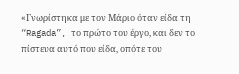«Γνωρίστηκα με τον Μάριο όταν είδα τη “Ragada”, το πρώτο του έργο, και δεν το πίστευα αυτό που είδα, οπότε του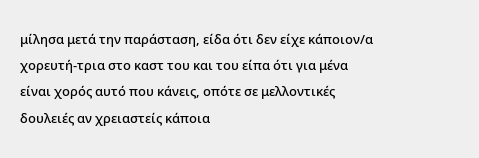μίλησα μετά την παράσταση, είδα ότι δεν είχε κάποιον/α χορευτή-τρια στο καστ του και του είπα ότι για μένα είναι χορός αυτό που κάνεις, οπότε σε μελλοντικές δουλειές αν χρειαστείς κάποια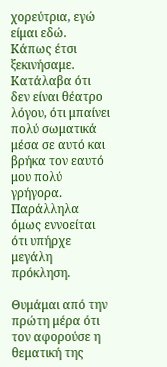χορεύτρια, εγώ είμαι εδώ. Κάπως έτσι ξεκινήσαμε. Κατάλαβα ότι δεν είναι θέατρο λόγου, ότι μπαίνει πολύ σωματικά μέσα σε αυτό και βρήκα τον εαυτό μου πολύ γρήγορα. Παράλληλα όμως εννοείται ότι υπήρχε μεγάλη πρόκληση.

Θυμάμαι από την πρώτη μέρα ότι τον αφορούσε η θεματική της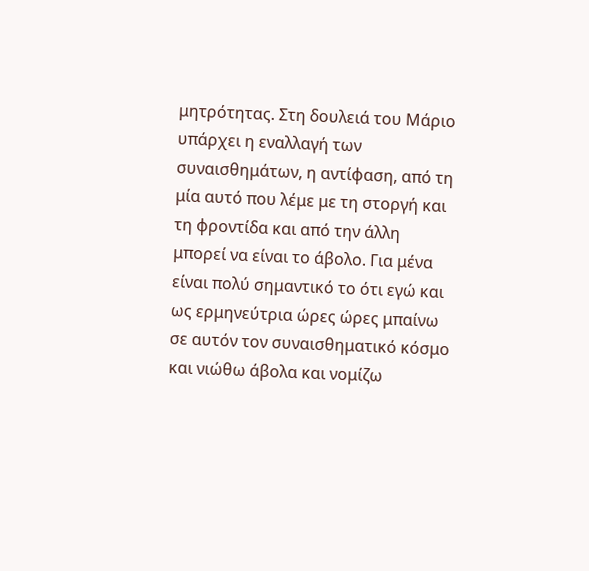μητρότητας. Στη δουλειά του Μάριο υπάρχει η εναλλαγή των συναισθημάτων, η αντίφαση, από τη μία αυτό που λέμε με τη στοργή και τη φροντίδα και από την άλλη μπορεί να είναι το άβολο. Για μένα είναι πολύ σημαντικό το ότι εγώ και ως ερμηνεύτρια ώρες ώρες μπαίνω σε αυτόν τον συναισθηματικό κόσμο και νιώθω άβολα και νομίζω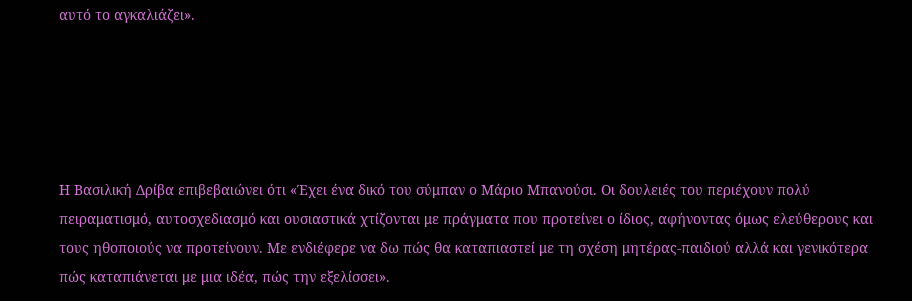αυτό το αγκαλιάζει».





Η Βασιλική Δρίβα επιβεβαιώνει ότι «Έχει ένα δικό του σύμπαν ο Μάριο Μπανούσι. Οι δουλειές του περιέχουν πολύ πειραματισμό, αυτοσχεδιασμό και ουσιαστικά χτίζονται με πράγματα που προτείνει ο ίδιος, αφήνοντας όμως ελεύθερους και τους ηθοποιούς να προτείνουν. Με ενδιέφερε να δω πώς θα καταπιαστεί με τη σχέση μητέρας-παιδιού αλλά και γενικότερα πώς καταπιάνεται με μια ιδέα, πώς την εξελίσσει».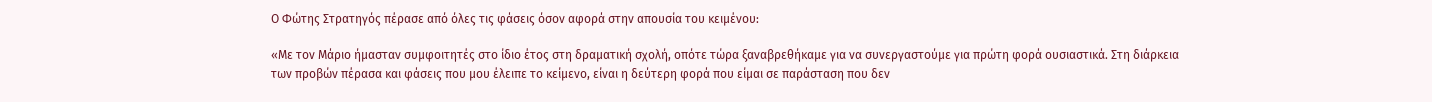Ο Φώτης Στρατηγός πέρασε από όλες τις φάσεις όσον αφορά στην απουσία του κειμένου:

«Με τον Μάριο ήμασταν συμφοιτητές στο ίδιο έτος στη δραματική σχολή, οπότε τώρα ξαναβρεθήκαμε για να συνεργαστούμε για πρώτη φορά ουσιαστικά. Στη διάρκεια των προβών πέρασα και φάσεις που μου έλειπε το κείμενο, είναι η δεύτερη φορά που είμαι σε παράσταση που δεν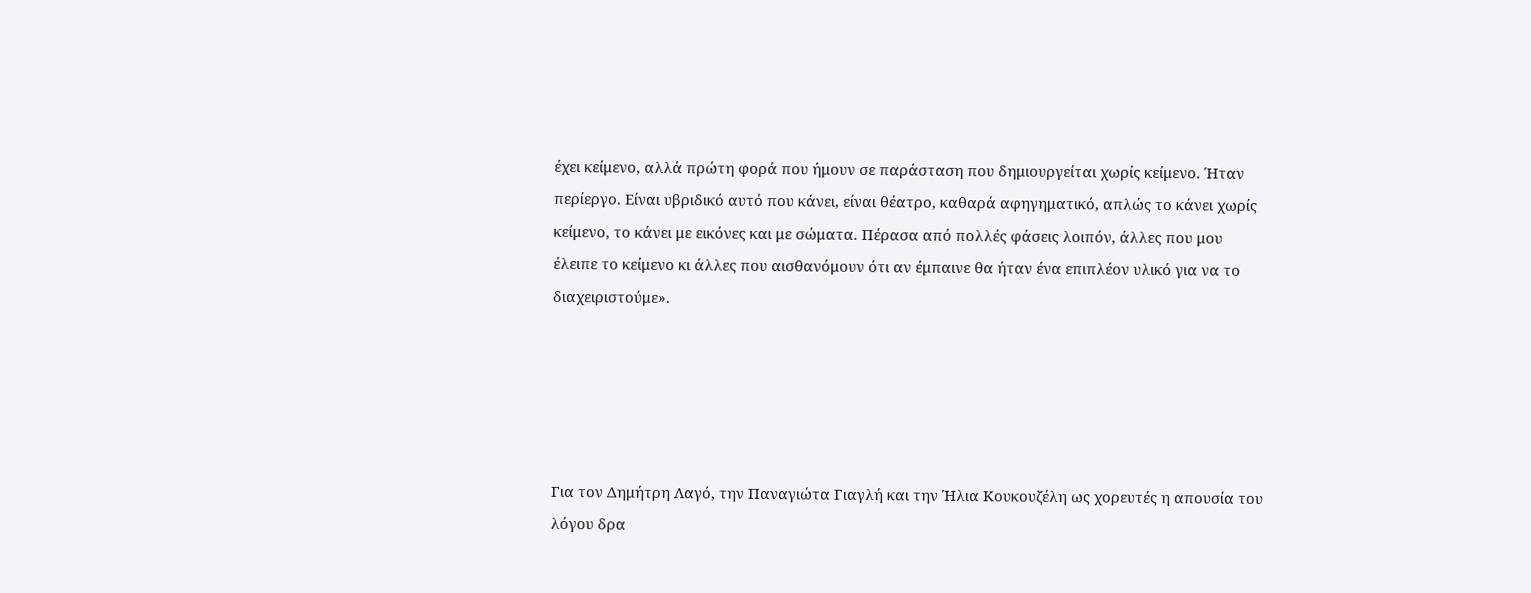έχει κείμενο, αλλά πρώτη φορά που ήμουν σε παράσταση που δημιουργείται χωρίς κείμενο. Ήταν περίεργο. Είναι υβριδικό αυτό που κάνει, είναι θέατρο, καθαρά αφηγηματικό, απλώς το κάνει χωρίς κείμενο, το κάνει με εικόνες και με σώματα. Πέρασα από πολλές φάσεις λοιπόν, άλλες που μου έλειπε το κείμενο κι άλλες που αισθανόμουν ότι αν έμπαινε θα ήταν ένα επιπλέον υλικό για να το διαχειριστούμε».





Για τον Δημήτρη Λαγό, την Παναγιώτα Γιαγλή και την Ήλια Κουκουζέλη ως χορευτές η απουσία του λόγου δρα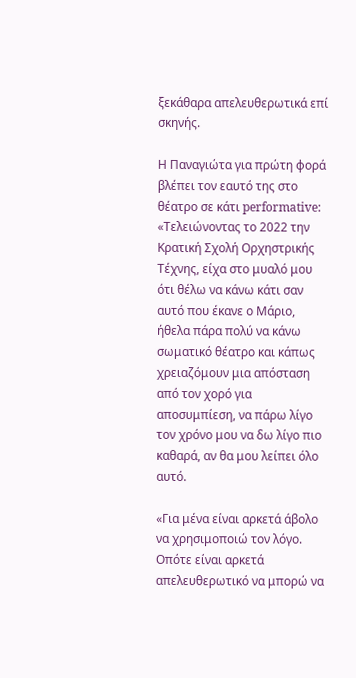ξεκάθαρα απελευθερωτικά επί σκηνής.

Η Παναγιώτα για πρώτη φορά βλέπει τον εαυτό της στο θέατρο σε κάτι performative: «Τελειώνοντας το 2022 την Κρατική Σχολή Ορχηστρικής Τέχνης, είχα στο μυαλό μου ότι θέλω να κάνω κάτι σαν αυτό που έκανε ο Μάριο, ήθελα πάρα πολύ να κάνω σωματικό θέατρο και κάπως χρειαζόμουν μια απόσταση από τον χορό για αποσυμπίεση, να πάρω λίγο τον χρόνο μου να δω λίγο πιο καθαρά, αν θα μου λείπει όλο αυτό.

«Για μένα είναι αρκετά άβολο να χρησιμοποιώ τον λόγο. Οπότε είναι αρκετά απελευθερωτικό να μπορώ να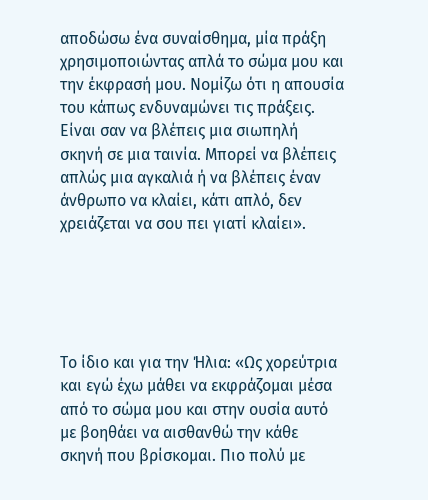αποδώσω ένα συναίσθημα, μία πράξη χρησιμοποιώντας απλά το σώμα μου και την έκφρασή μου. Νομίζω ότι η απουσία του κάπως ενδυναμώνει τις πράξεις. Είναι σαν να βλέπεις μια σιωπηλή σκηνή σε μια ταινία. Μπορεί να βλέπεις απλώς μια αγκαλιά ή να βλέπεις έναν άνθρωπο να κλαίει, κάτι απλό, δεν χρειάζεται να σου πει γιατί κλαίει».





Το ίδιο και για την Ήλια: «Ως χορεύτρια και εγώ έχω μάθει να εκφράζομαι μέσα από το σώμα μου και στην ουσία αυτό με βοηθάει να αισθανθώ την κάθε σκηνή που βρίσκομαι. Πιο πολύ με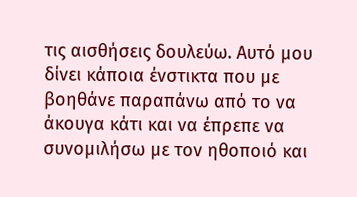τις αισθήσεις δουλεύω. Αυτό μου δίνει κάποια ένστικτα που με βοηθάνε παραπάνω από το να άκουγα κάτι και να έπρεπε να συνομιλήσω με τον ηθοποιό και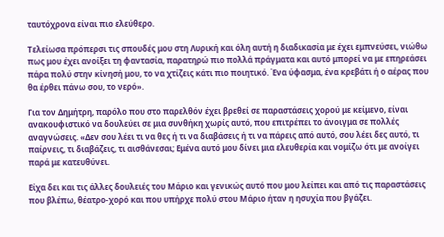ταυτόχρονα είναι πιο ελεύθερο.

Τελείωσα πρόπερσι τις σπουδές μου στη Λυρική και όλη αυτή η διαδικασία με έχει εμπνεύσει, νιώθω πως μου έχει ανοίξει τη φαντασία, παρατηρώ πιο πολλά πράγματα και αυτό μπορεί να με επηρεάσει πάρα πολύ στην κίνησή μου, το να χτίζεις κάτι πιο ποιητικό. Ένα ύφασμα, ένα κρεβάτι ή ο αέρας που θα έρθει πάνω σου, το νερό».

Για τον Δημήτρη, παρόλο που στο παρελθόν έχει βρεθεί σε παραστάσεις χορού με κείμενο, είναι ανακουφιστικό να δουλεύει σε μια συνθήκη χωρίς αυτό, που επιτρέπει το άνοιγμα σε πολλές αναγνώσεις. «Δεν σου λέει τι να θες ή τι να διαβάσεις ή τι να πάρεις από αυτό, σου λέει δες αυτό, τι παίρνεις, τι διαβάζεις, τι αισθάνεσαι; Εμένα αυτό μου δίνει μια ελευθερία και νομίζω ότι με ανοίγει παρά με κατευθύνει.

Είχα δει και τις άλλες δουλειές του Μάριο και γενικώς αυτό που μου λείπει και από τις παραστάσεις που βλέπω, θέατρο-χορό και που υπήρχε πολύ στου Μάριο ήταν η ησυχία που βγάζει.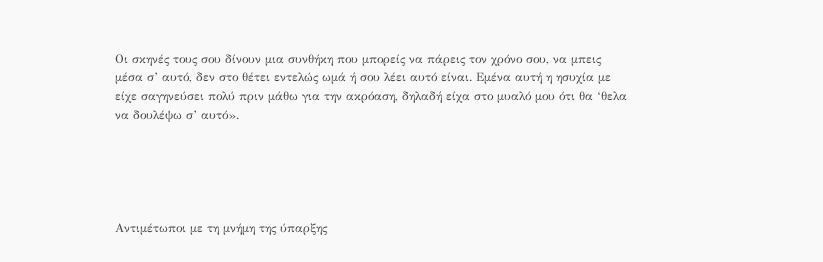Οι σκηνές τους σου δίνουν μια συνθήκη που μπορείς να πάρεις τον χρόνο σου, να μπεις μέσα σ’ αυτό, δεν στο θέτει εντελώς ωμά ή σου λέει αυτό είναι. Εμένα αυτή η ησυχία με είχε σαγηνεύσει πολύ πριν μάθω για την ακρόαση, δηλαδή είχα στο μυαλό μου ότι θα ‘θελα να δουλέψω σ’ αυτό».





Αντιμέτωποι με τη μνήμη της ύπαρξης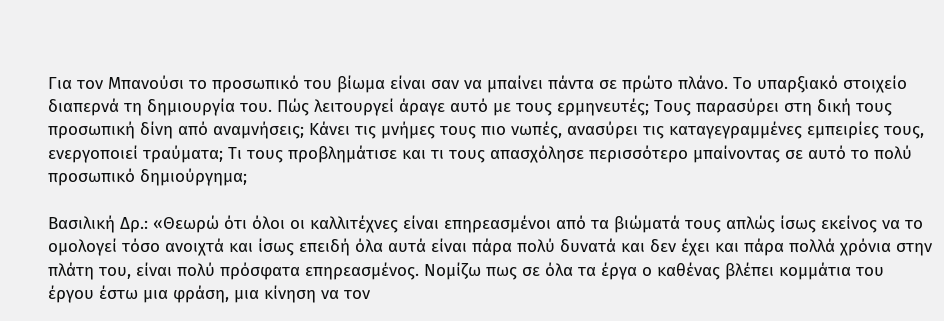Για τον Μπανούσι το προσωπικό του βίωμα είναι σαν να μπαίνει πάντα σε πρώτο πλάνο. Το υπαρξιακό στοιχείο διαπερνά τη δημιουργία του. Πώς λειτουργεί άραγε αυτό με τους ερμηνευτές; Τους παρασύρει στη δική τους προσωπική δίνη από αναμνήσεις; Κάνει τις μνήμες τους πιο νωπές, ανασύρει τις καταγεγραμμένες εμπειρίες τους, ενεργοποιεί τραύματα; Τι τους προβλημάτισε και τι τους απασχόλησε περισσότερο μπαίνοντας σε αυτό το πολύ προσωπικό δημιούργημα;

Βασιλική Δρ.: «Θεωρώ ότι όλοι οι καλλιτέχνες είναι επηρεασμένοι από τα βιώματά τους απλώς ίσως εκείνος να το ομολογεί τόσο ανοιχτά και ίσως επειδή όλα αυτά είναι πάρα πολύ δυνατά και δεν έχει και πάρα πολλά χρόνια στην πλάτη του, είναι πολύ πρόσφατα επηρεασμένος. Νομίζω πως σε όλα τα έργα ο καθένας βλέπει κομμάτια του έργου έστω μια φράση, μια κίνηση να τον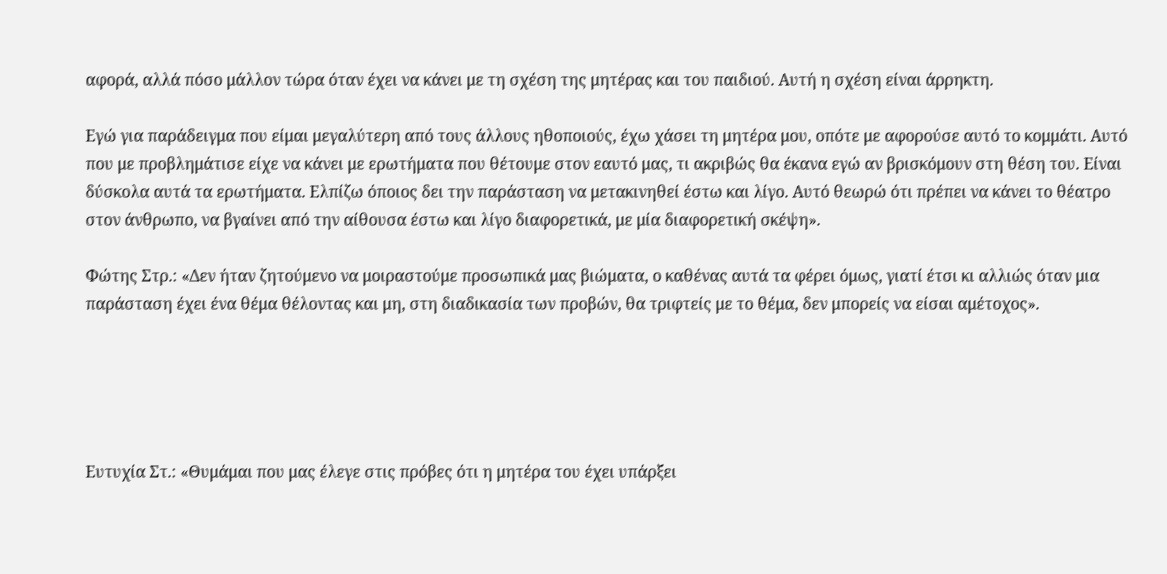αφορά, αλλά πόσο μάλλον τώρα όταν έχει να κάνει με τη σχέση της μητέρας και του παιδιού. Αυτή η σχέση είναι άρρηκτη.

Εγώ για παράδειγμα που είμαι μεγαλύτερη από τους άλλους ηθοποιούς, έχω χάσει τη μητέρα μου, οπότε με αφορούσε αυτό το κομμάτι. Αυτό που με προβλημάτισε είχε να κάνει με ερωτήματα που θέτουμε στον εαυτό μας, τι ακριβώς θα έκανα εγώ αν βρισκόμουν στη θέση του. Είναι δύσκολα αυτά τα ερωτήματα. Ελπίζω όποιος δει την παράσταση να μετακινηθεί έστω και λίγο. Αυτό θεωρώ ότι πρέπει να κάνει το θέατρο στον άνθρωπο, να βγαίνει από την αίθουσα έστω και λίγο διαφορετικά, με μία διαφορετική σκέψη».

Φώτης Στρ.: «Δεν ήταν ζητούμενο να μοιραστούμε προσωπικά μας βιώματα, ο καθένας αυτά τα φέρει όμως, γιατί έτσι κι αλλιώς όταν μια παράσταση έχει ένα θέμα θέλοντας και μη, στη διαδικασία των προβών, θα τριφτείς με το θέμα, δεν μπορείς να είσαι αμέτοχος».





Ευτυχία Στ.: «Θυμάμαι που μας έλεγε στις πρόβες ότι η μητέρα του έχει υπάρξει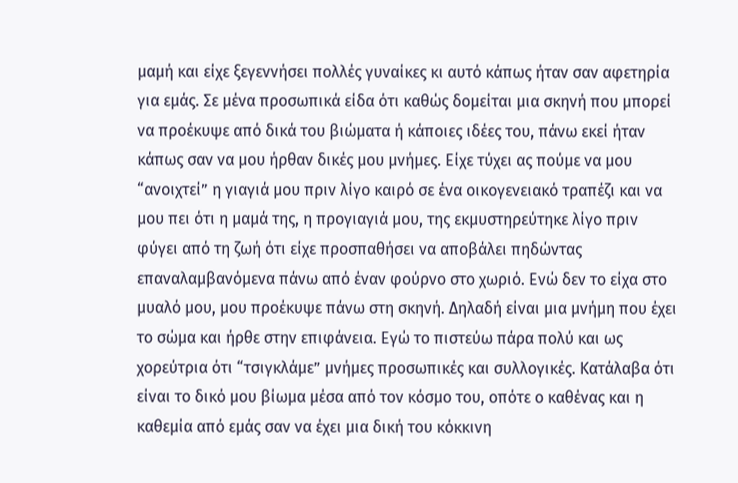μαμή και είχε ξεγεννήσει πολλές γυναίκες κι αυτό κάπως ήταν σαν αφετηρία για εμάς. Σε μένα προσωπικά είδα ότι καθώς δομείται μια σκηνή που μπορεί να προέκυψε από δικά του βιώματα ή κάποιες ιδέες του, πάνω εκεί ήταν κάπως σαν να μου ήρθαν δικές μου μνήμες. Είχε τύχει ας πούμε να μου “ανοιχτεί” η γιαγιά μου πριν λίγο καιρό σε ένα οικογενειακό τραπέζι και να μου πει ότι η μαμά της, η προγιαγιά μου, της εκμυστηρεύτηκε λίγο πριν φύγει από τη ζωή ότι είχε προσπαθήσει να αποβάλει πηδώντας επαναλαμβανόμενα πάνω από έναν φούρνο στο χωριό. Ενώ δεν το είχα στο μυαλό μου, μου προέκυψε πάνω στη σκηνή. Δηλαδή είναι μια μνήμη που έχει το σώμα και ήρθε στην επιφάνεια. Εγώ το πιστεύω πάρα πολύ και ως χορεύτρια ότι “τσιγκλάμε” μνήμες προσωπικές και συλλογικές. Κατάλαβα ότι είναι το δικό μου βίωμα μέσα από τον κόσμο του, οπότε ο καθένας και η καθεμία από εμάς σαν να έχει μια δική του κόκκινη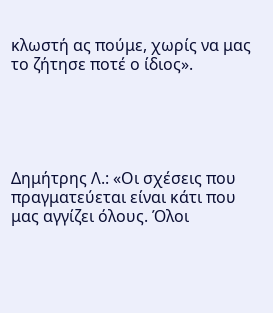κλωστή ας πούμε, χωρίς να μας το ζήτησε ποτέ ο ίδιος».





Δημήτρης Λ.: «Οι σχέσεις που πραγματεύεται είναι κάτι που μας αγγίζει όλους. Όλοι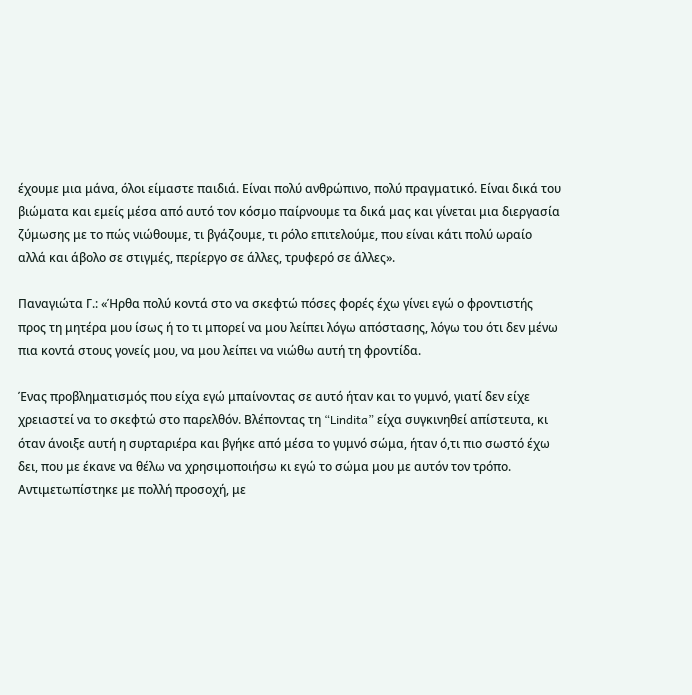έχουμε μια μάνα, όλοι είμαστε παιδιά. Είναι πολύ ανθρώπινο, πολύ πραγματικό. Είναι δικά του βιώματα και εμείς μέσα από αυτό τον κόσμο παίρνουμε τα δικά μας και γίνεται μια διεργασία ζύμωσης με το πώς νιώθουμε, τι βγάζουμε, τι ρόλο επιτελούμε, που είναι κάτι πολύ ωραίο αλλά και άβολο σε στιγμές, περίεργο σε άλλες, τρυφερό σε άλλες».

Παναγιώτα Γ.: «Ήρθα πολύ κοντά στο να σκεφτώ πόσες φορές έχω γίνει εγώ ο φροντιστής προς τη μητέρα μου ίσως ή το τι μπορεί να μου λείπει λόγω απόστασης, λόγω του ότι δεν μένω πια κοντά στους γονείς μου, να μου λείπει να νιώθω αυτή τη φροντίδα.

Ένας προβληματισμός που είχα εγώ μπαίνοντας σε αυτό ήταν και το γυμνό, γιατί δεν είχε χρειαστεί να το σκεφτώ στο παρελθόν. Βλέποντας τη “Lindita” είχα συγκινηθεί απίστευτα, κι όταν άνοιξε αυτή η συρταριέρα και βγήκε από μέσα το γυμνό σώμα, ήταν ό,τι πιο σωστό έχω δει, που με έκανε να θέλω να χρησιμοποιήσω κι εγώ το σώμα μου με αυτόν τον τρόπο. Αντιμετωπίστηκε με πολλή προσοχή, με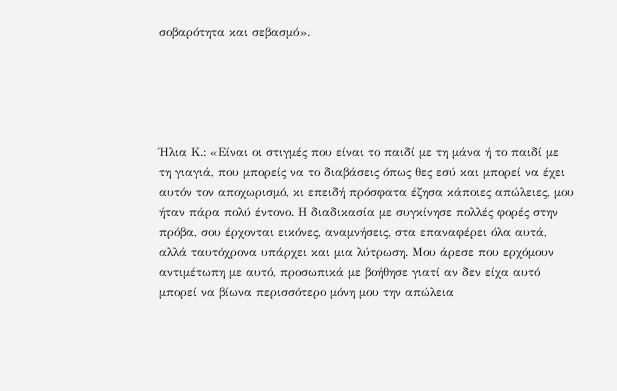σοβαρότητα και σεβασμό».





Ήλια Κ.: «Είναι οι στιγμές που είναι το παιδί με τη μάνα ή το παιδί με τη γιαγιά, που μπορείς να το διαβάσεις όπως θες εσύ και μπορεί να έχει αυτόν τον αποχωρισμό, κι επειδή πρόσφατα έζησα κάποιες απώλειες, μου ήταν πάρα πολύ έντονο. Η διαδικασία με συγκίνησε πολλές φορές στην πρόβα, σου έρχονται εικόνες, αναμνήσεις, στα επαναφέρει όλα αυτά, αλλά ταυτόχρονα υπάρχει και μια λύτρωση. Μου άρεσε που ερχόμουν αντιμέτωπη με αυτό, προσωπικά με βοήθησε γιατί αν δεν είχα αυτό μπορεί να βίωνα περισσότερο μόνη μου την απώλεια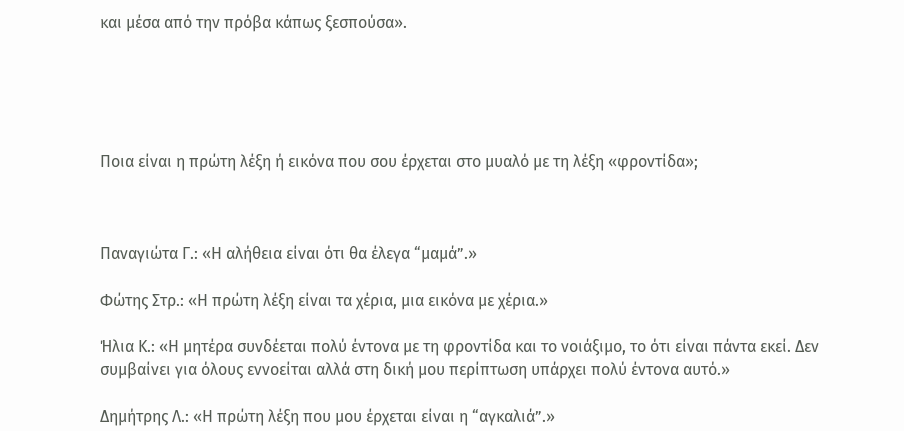και μέσα από την πρόβα κάπως ξεσπούσα».





Ποια είναι η πρώτη λέξη ή εικόνα που σου έρχεται στο μυαλό με τη λέξη «φροντίδα»;



Παναγιώτα Γ.: «Η αλήθεια είναι ότι θα έλεγα “μαμά”.»

Φώτης Στρ.: «Η πρώτη λέξη είναι τα χέρια, μια εικόνα με χέρια.»

Ήλια Κ.: «Η μητέρα συνδέεται πολύ έντονα με τη φροντίδα και το νοιάξιμο, το ότι είναι πάντα εκεί. Δεν συμβαίνει για όλους εννοείται αλλά στη δική μου περίπτωση υπάρχει πολύ έντονα αυτό.»

Δημήτρης Λ.: «Η πρώτη λέξη που μου έρχεται είναι η “αγκαλιά”.»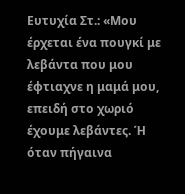Ευτυχία Στ.: «Μου έρχεται ένα πουγκί με λεβάντα που μου έφτιαχνε η μαμά μου, επειδή στο χωριό έχουμε λεβάντες. Ή όταν πήγαινα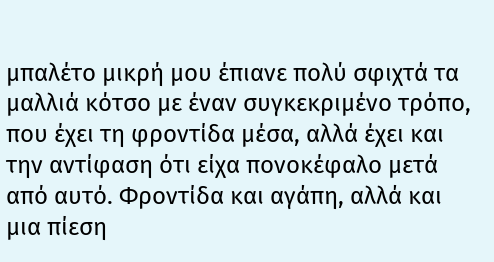μπαλέτο μικρή μου έπιανε πολύ σφιχτά τα μαλλιά κότσο με έναν συγκεκριμένο τρόπο, που έχει τη φροντίδα μέσα, αλλά έχει και την αντίφαση ότι είχα πονοκέφαλο μετά από αυτό. Φροντίδα και αγάπη, αλλά και μια πίεση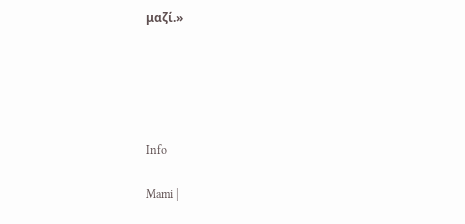μαζί.»





Info

Mami |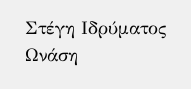Στέγη Ιδρύματος Ωνάση